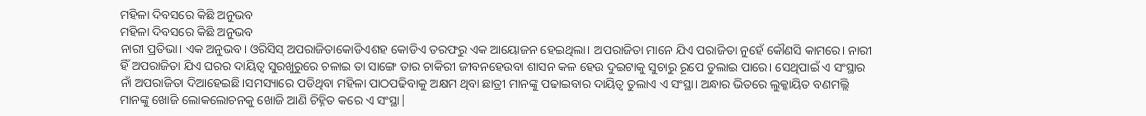ମହିଳା ଦିବସରେ କିଛି ଅନୁଭବ
ମହିଳା ଦିବସରେ କିଛି ଅନୁଭବ
ନାରୀ ପ୍ରତିଭା। ଏକ ଅନୁଭବ। ଓରିସିସ୍ ଅପରାଜିତାକୋଡିଏଶହ କୋଡିଏ ତରଫରୁ ଏକ ଆୟୋଜନ ହେଇଥିଲା। ଅପରାଜିତା ମାନେ ଯିଏ ପରାଜିତା ନୁହେଁ କୌଣସି କାମରେ। ନାରୀ ହିଁ ଅପରାଜିତା ଯିଏ ଘରର ଦାୟିତ୍ବ ସୁରଖୁରୁରେ ଚଳାଇ ତା ସାଙ୍ଗେ ତାର ଚାକିରୀ ଜୀବନହେଉବା ଶାସନ କଳ ହେଉ ଦୁଇଟାକୁ ସୁଚାରୁ ରୂପେ ତୁଲାଇ ପାରେ। ସେଥିପାଇଁ ଏ ସଂସ୍ଥାର ନାଁ ଅପରାଜିତା ଦିଆହେଇଛି।ସମସ୍ୟାରେ ପଡିଥିବା ମହିଳା ପାଠପଢିବାକୁ ଅକ୍ଷମ ଥିବା ଛାତ୍ରୀ ମାନଙ୍କୁ ପଢାଇବାର ଦାୟିତ୍ବ ତୁଲାଏ ଏ ସଂସ୍ଥା। ଅନ୍ଧାର ଭିତରେ ଲୁକ୍କାୟିତ ବଣମଲ୍ଲି ମାନଙ୍କୁ ଖୋଜି ଲୋକଲୋଚନକୁ ଖୋଜି ଆଣି ଚିହ୍ନିତ କରେ ଏ ସଂସ୍ଥା|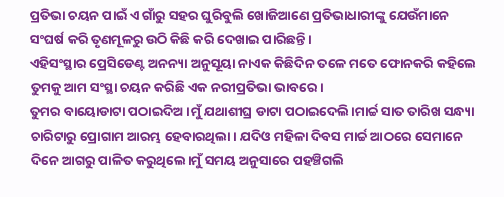ପ୍ରତିଭା ଚୟନ ପାଇଁ ଏ ଗାଁରୁ ସହର ଘୁରିବୁଲି ଖୋଜିଆଣେ ପ୍ରତିଭାଧାରୀଙ୍କୁ ଯେଉଁମାନେ ସଂଘର୍ଷ କରି ତୃଣମୂଳରୁ ଉଠି କିଛି କରି ଦେଖାଇ ପାରିଛନ୍ତି।
ଏହିସଂସ୍ଥାର ପ୍ରେସିଡେଣ୍ଟ ଅନନ୍ୟା ଅନୁସୂୟା ନାଏକ କିଛିଦିନ ତଳେ ମତେ ଫୋନକରି କହିଲେ ତୁମକୁ ଆମ ସଂସ୍ଥା ଚୟନ କରିଛି ଏକ ନରୀପ୍ରତିଭା ଭାବରେ।
ତୁମର ବାୟୋଡାଟା ପଠାଇଦିଅ।ମୁଁ ଯଥାଶୀଘ୍ର ଡାଟା ପଠାଇଦେଲି।ମାର୍ଚ୍ଚ ସାତ ତାରିଖ ସନ୍ଧ୍ୟା ଚାରିଟାରୁ ପ୍ରୋଗାମ ଆରମ୍ଭ ହେବାରଥିଲା। ଯଦିଓ ମହିଳା ଦିବସ ମାର୍ଚ୍ଚ ଆଠରେ ସେମାନେ ଦିନେ ଆଗରୁ ପାଳିତ କରୁଥିଲେ।ମୁଁ ସମୟ ଅନୁସାରେ ପହଞ୍ଚିଗଲି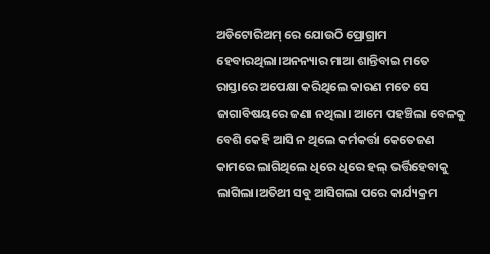ଅଡିଟୋରିଅମ୍ ରେ ଯୋଉଠି ପ୍ରୋଗ୍ରାମ ହେବାରଥିଲା।ଅନନ୍ୟାର ମାଆ ଶାନ୍ତିବାଇ ମତେ ରାସ୍ତାରେ ଅପେକ୍ଷା କରିଥିଲେ କାରଣ ମତେ ସେ ଜାଗାବିଷୟରେ ଜଣା ନଥିଲା। ଆମେ ପହଞ୍ଚିଲା ବେଳକୁ ବେଶି କେହି ଆସି ନ ଥିଲେ କର୍ମକର୍ତ୍ତା କେତେଜଣ କାମରେ ଲାଗିଥିଲେ ଧିରେ ଧିରେ ହଲ୍ ଭର୍ତ୍ତିହେବାକୁ ଲାଗିଲା।ଅତିଥୀ ସବୁ ଆସିଗଲା ପରେ କାର୍ଯ୍ୟକ୍ରମ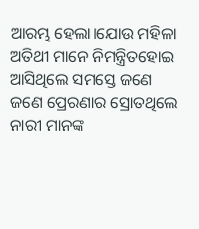ଆରମ୍ଭ ହେଲା।ଯୋଉ ମହିଳା ଅତିଥୀ ମାନେ ନିମନ୍ତ୍ରିତହୋଇ ଆସିଥିଲେ ସମସ୍ତେ ଜଣେ ଜଣେ ପ୍ରେରଣାର ସ୍ରୋତଥିଲେ ନାରୀ ମାନଙ୍କ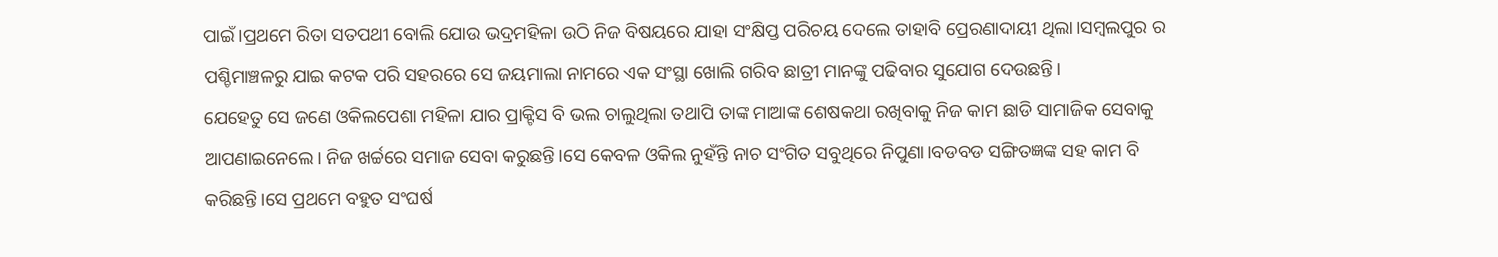ପାଇଁ।ପ୍ରଥମେ ରିତା ସତପଥୀ ବୋଲି ଯୋଉ ଭଦ୍ରମହିଳା ଉଠି ନିଜ ବିଷୟରେ ଯାହା ସଂକ୍ଷିପ୍ତ ପରିଚୟ ଦେଲେ ତାହାବି ପ୍ରେରଣାଦାୟୀ ଥିଲା।ସମ୍ବଲପୁର ର ପଶ୍ଚିମାଞ୍ଚଳରୁ ଯାଇ କଟକ ପରି ସହରରେ ସେ ଜୟମାଲା ନାମରେ ଏକ ସଂସ୍ଥା ଖୋଲି ଗରିବ ଛାତ୍ରୀ ମାନଙ୍କୁ ପଢିବାର ସୁଯୋଗ ଦେଉଛନ୍ତି।
ଯେହେତୁ ସେ ଜଣେ ଓକିଲପେଶା ମହିଳା ଯାର ପ୍ରାକ୍ଟିସ ବି ଭଲ ଚାଲୁଥିଲା ତଥାପି ତାଙ୍କ ମାଆଙ୍କ ଶେଷକଥା ରଖିବାକୁ ନିଜ କାମ ଛାଡି ସାମାଜିକ ସେବାକୁ ଆପଣାଇନେଲେ। ନିଜ ଖର୍ଚ୍ଚରେ ସମାଜ ସେବା କରୁଛନ୍ତି।ସେ କେବଳ ଓକିଲ ନୁହଁନ୍ତି ନାଚ ସଂଗିତ ସବୁଥିରେ ନିପୁଣା।ବଡବଡ ସଙ୍ଗିତଜ୍ଞଙ୍କ ସହ କାମ ବି କରିଛନ୍ତି।ସେ ପ୍ରଥମେ ବହୁତ ସଂଘର୍ଷ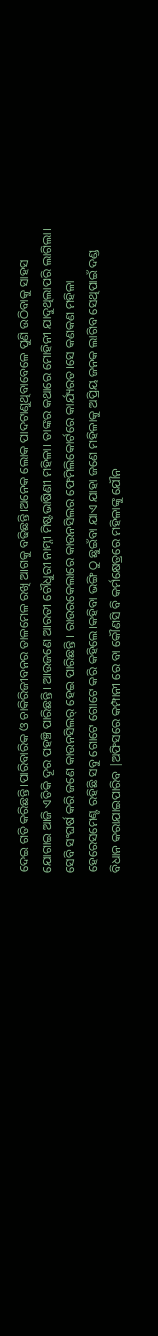ଦେଇ ଗତି କରିଛନ୍ତି।ପାରିବାରିକ ଓ ଚାକିରିଜୀବନର ତାଳମେଳ ରଖି ଆଗକୁ ବଢିଛନ୍ତି।ଅନେକ ଲୋକ ପାଦଟାଣୁଥିବାବେଳେ ପୁଣି ଉଠିବାକୁ ସାହସ ଯୋଗାଇ ଆଜି ଏତିକି ଦୂର ପହଞ୍ଚି ପାରିଛନ୍ତି। ଆଉଜଣେ ଆରତୀ ଚୌଧୁରୀ ନାମ୍ନୀ ମିଷ୍ଟଭାଷିଣୀ ମହିଳା। ତାଙ୍କର କଥାରେ ମୋହିନୀ ଯାଦୁଥିଲାପରି ଲାଗିଲା। ସେବି ସଂଘର୍ଷ କରି ଜଣେ କାଉନସିଲର୍ ହେଇ ପାରିଛନ୍ତି । ରାଉରକେଲାରେ କାଉନସିଲର ଫେମିଲିକୋର୍ଟରେ କାର୍ଯ୍ୟରତ।ସେ କଣକଣ ମହିଳା ହେରେସମେଣ୍ଟ ରହିଛି ସବୁ ଗୋଟେ ଗୋଟେ କରି କହିଲେ।କହିବା ଭଙ୍ଗି ଠୁ ଛୁଇଁବା ଯାଏ ଯାହା ଜଣେ ମହିଳାକୁ ଅପ୍ରିୟ ଜନକ ଲାଗିବ ସେଥିପାଇଁ ଦଣ୍ଡ ବିଧାନ କରାଯାଇପାରିବ |ଅଫିସରେ କମ୍ପାନୀ ରେ ବା କୌଣସି ବି କର୍ମକ୍ଷେତ୍ରରେ ମହିଳାଙ୍କୁ ଯୌନ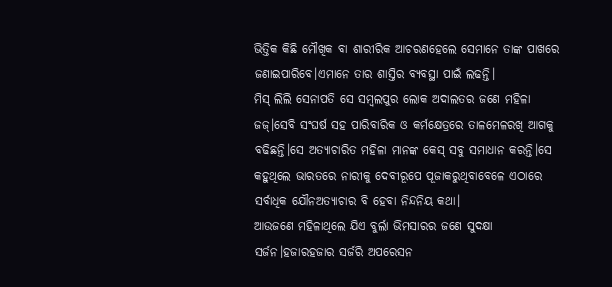ଭିତ୍ତିକ କିଛି ମୌଖିକ ବା ଶାରୀରିକ ଆଚରଣହେଲେ ସେମାନେ ତାଙ୍କ ପାଖରେ ଜଣାଇପାରିବେ।ଏମାନେ ତାର ଶାସ୍ତିର ବ୍ୟବସ୍ଥା ପାଇଁ ଲଢନ୍ତି।
ମିସ୍ ଲିଲି ସେନାପତି ସେ ସମ୍ବଲପୁର ଲୋକ ଅଦାଲତର ଜଣେ ମହିଳା ଜଜ୍।ସେବି ସଂଘର୍ଷ ସହ ପାରିବାରିକ ଓ କର୍ମକ୍ଷେତ୍ରରେ ତାଳମେଳରଖି ଆଗକୁ ବଢିଛନ୍ତି।ସେ ଅତ୍ୟାଚାରିତ ମହିଳା ମାନଙ୍କ କେସ୍ ସବୁ ସମାଧାନ କରନ୍ତି।ସେ କହୁଥିଲେ ଭାରତରେ ନାରୀକୁ ଦେବୀରୂପେ ପୂଜାକରୁଥିବାବେଳେ ଏଠାରେ ସର୍ବାଧିକ ଯୌନଅତ୍ୟାଚାର ବି ହେବା ନିନ୍ଦନିୟ କଥା।
ଆଉଜଣେ ମହିଳାଥିଲେ ଯିଏ ବୁର୍ଲା ଭିମସାରର ଜଣେ ସୁଦକ୍ଷା ସର୍ଜନ।ହଜାରହଜାର ସର୍ଜରି ଅପରେସନ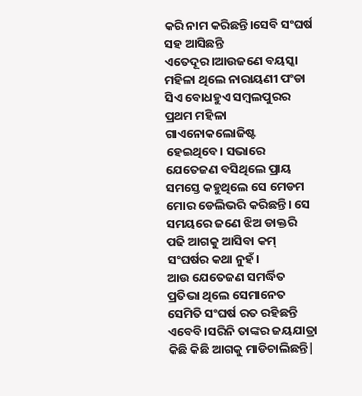କରି ନାମ କରିଛନ୍ତି।ସେବି ସଂଘର୍ଷ ସହ ଆସିଛନ୍ତି ଏତେଦୂର।ଆଉଜଣେ ବୟସ୍କା ମହିଳା ଥିଲେ ନାରାୟଣୀ ପଂଡା ସିଏ ବୋଧହୁଏ ସମ୍ବଲପୁରର ପ୍ରଥମ ମହିଳା ଗାଏନୋକଲୋଜିଷ୍ଟ ହେଇଥିବେ। ସଭାରେ ଯେତେଜଣ ବସିଥିଲେ ପ୍ରାୟ ସମସ୍ତେ କହୁଥିଲେ ସେ ମେଡମ ମୋର ଡେଲିଭରି କରିଛନ୍ତି। ସେ ସମୟରେ ଜଣେ ଝିଅ ଡାକ୍ତରି ପଢି ଆଗକୁ ଆସିବା କମ୍ ସଂଘର୍ଷର କଥା ନୁହଁ।
ଆଉ ଯେତେଜଣ ସମର୍ଦ୍ଧିତ ପ୍ରତିଭା ଥିଲେ ସେମାନେତ
ସେମିତି ସଂଘର୍ଷ ରତ ରହିଛନ୍ତି ଏବେବି।ସରିନି ତାଙ୍କର ଜୟଯାତ୍ରା କିଛି କିଛି ଆଗକୁ ମାଡିଚାଲିଛନ୍ତି|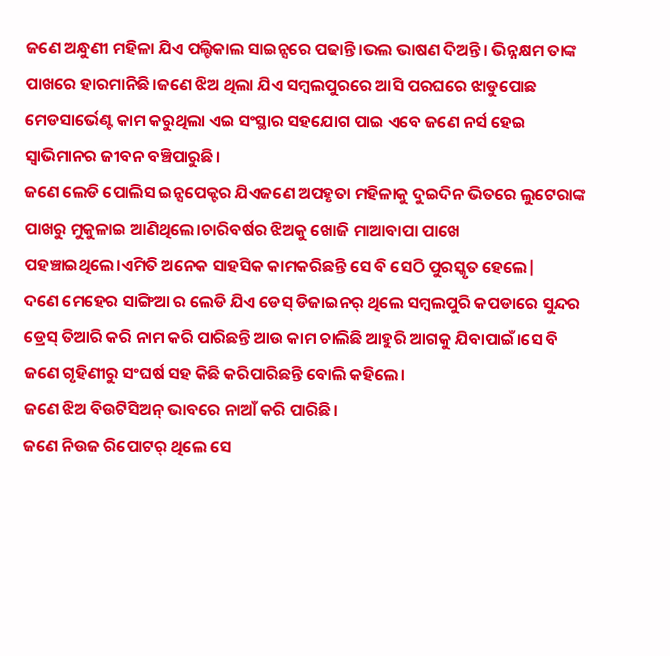ଜଣେ ଅନ୍ଧୁଣୀ ମହିଳା ଯିଏ ପଲ୍ଟିକାଲ ସାଇନ୍ସରେ ପଢାନ୍ତି।ଭଲ ଭାଷଣ ଦିଅନ୍ତି। ଭିନ୍ନକ୍ଷମ ତାଙ୍କ ପାଖରେ ହାରମାନିଛି।ଜଣେ ଝିଅ ଥିଲା ଯିଏ ସମ୍ବଲପୁରରେ ଆସି ପରଘରେ ଝାଡୁପୋଛ ମେଡସାର୍ଭେଣ୍ଟ କାମ କରୁଥିଲା ଏଇ ସଂସ୍ଥାର ସହଯୋଗ ପାଇ ଏବେ ଜଣେ ନର୍ସ ହେଇ ସ୍ବାଭିମାନର ଜୀବନ ବଞ୍ଚିପାରୁଛି।
ଜଣେ ଲେଡି ପୋଲିସ ଇନ୍ସପେକ୍ଟର ଯିଏଜଣେ ଅପହୃତା ମହିଳାକୁ ଦୁଇଦିନ ଭିତରେ ଲୁଟେରାଙ୍କ ପାଖରୁ ମୁକୁଳାଇ ଆଣିଥିଲେ।ଚାରିବର୍ଷର ଝିଅକୁ ଖୋଜି ମାଆବାପା ପାଖେ ପହଞ୍ଚାଇଥିଲେ।ଏମିତି ଅନେକ ସାହସିକ କାମକରିଛନ୍ତି ସେ ବି ସେଠି ପୁରସ୍କୃତ ହେଲେ|
ଦଣେ ମେହେର ସାଙ୍ଗିଆ ର ଲେଡି ଯିଏ ଡେସ୍ ଡିଜାଇନର୍ ଥିଲେ ସମ୍ବଲପୁରି କପଡାରେ ସୁନ୍ଦର ଡ୍ରେସ୍ ତିଆରି କରି ନାମ କରି ପାରିଛନ୍ତି ଆଉ କାମ ଚାଲିଛି ଆହୁରି ଆଗକୁ ଯିବାପାଇଁ।ସେ ବି ଜଣେ ଗୃହିଣୀରୁ ସଂଘର୍ଷ ସହ କିଛି କରିପାରିଛନ୍ତି ବୋଲି କହିଲେ।
ଜଣେ ଝିଅ ବିଉଟିସିଅନ୍ ଭାବରେ ନାଆଁ କରି ପାରିଛି।
ଜଣେ ନିଉଜ ରିପୋଟର୍ ଥିଲେ ସେ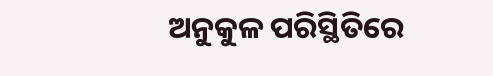ଅନୁକୁଳ ପରିସ୍ଥିତିରେ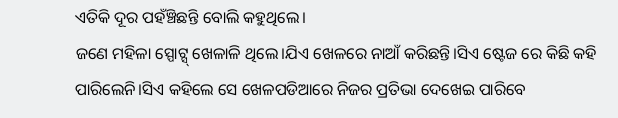ଏତିକି ଦୂର ପହଁଞ୍ଚିଛନ୍ତି ବୋଲି କହୁଥିଲେ।
ଜଣେ ମହିଳା ସ୍ପୋଟ୍ସ୍ ଖେଳାଳି ଥିଲେ।ଯିଏ ଖେଳରେ ନାଆଁ କରିଛନ୍ତି।ସିଏ ଷ୍ଟେଜ ରେ କିଛି କହି ପାରିଲେନି।ସିଏ କହିଲେ ସେ ଖେଳପଡିଆରେ ନିଜର ପ୍ରତିଭା ଦେଖେଇ ପାରିବେ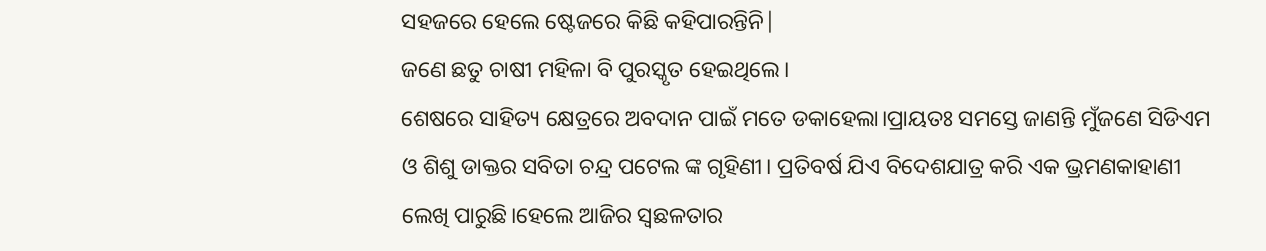ସହଜରେ ହେଲେ ଷ୍ଟେଜରେ କିଛି କହିପାରନ୍ତିନି|
ଜଣେ ଛତୁ ଚାଷୀ ମହିଳା ବି ପୁରସ୍କୃତ ହେଇଥିଲେ।
ଶେଷରେ ସାହିତ୍ୟ କ୍ଷେତ୍ରରେ ଅବଦାନ ପାଇଁ ମତେ ଡକାହେଲା।ପ୍ରାୟତଃ ସମସ୍ତେ ଜାଣନ୍ତି ମୁଁଜଣେ ସିଡିଏମ ଓ ଶିଶୁ ଡାକ୍ତର ସବିତା ଚନ୍ଦ୍ର ପଟେଲ ଙ୍କ ଗୃହିଣୀ। ପ୍ରତିବର୍ଷ ଯିଏ ବିଦେଶଯାତ୍ର କରି ଏକ ଭ୍ରମଣକାହାଣୀ ଲେଖି ପାରୁଛି।ହେଲେ ଆଜିର ସ୍ବଛଳତାର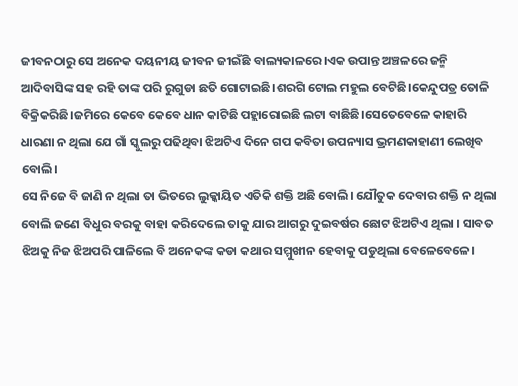ଜୀବନଠାରୁ ସେ ଅନେକ ଦୟନୀୟ ଜୀବନ ଜୀଇଁଛି ବାଲ୍ୟକାଳରେ।ଏକ ଉପାନ୍ତ ଅଞ୍ଚଳରେ ଜନ୍ମି ଆଦିବାସିଙ୍କ ସହ ରହି ତାଙ୍କ ପରି ରୁଗୁଡା ଛତି ଗୋଟାଇଛି।ଶରଗି ଟୋଲ ମହୁଲ ବେଟିଛି।କେନ୍ଦୁପତ୍ର ତୋଳି ବିକ୍ରିକରିଛି।ଜମିରେ କେବେ କେବେ ଧାନ କାଟିଛି ପହ୍ଲାରୋଇଛି ଲଟା ବାଛିଛି।ସେତେବେଳେ କାହାରି ଧାରଣା ନ ଥିଲା ଯେ ଗାଁ ସ୍କୁଲରୁ ପଢିଥିବା ଝିଅଟିଏ ଦିନେ ଗପ କବିତା ଉପନ୍ୟାସ ଭ୍ରମଣକାହାଣୀ ଲେଖିବ ବୋଲି।
ସେ ନିଜେ ବି ଜାଣି ନ ଥିଲା ତା ଭିତରେ ଲୁକ୍କାୟିତ ଏତିକି ଶକ୍ତି ଅଛି ବୋଲି। ଯୌତୁକ ଦେବାର ଶକ୍ତି ନ ଥିଲା ବୋଲି ଜଣେ ବିଧୁର ବରକୁ ବାହା କରିଦେଲେ ତାକୁ ଯାର ଆଗରୁ ଦୁଇବର୍ଷର ଛୋଟ ଝିଅଟିଏ ଥିଲା । ସାବତ ଝିଅକୁ ନିଜ ଝିଅପରି ପାଳିଲେ ବି ଅନେକଙ୍କ କଡା କଥାର ସମ୍ମୁଖୀନ ହେବାକୁ ପଡୁଥିଲା ବେଳେବେଳେ।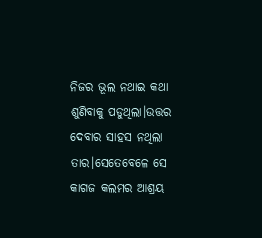ନିଜର ଭୂଲ ନଥାଇ କଥା ଶୁଣିବାକୁ ପଡୁଥିଲା।ଉତ୍ତର ଦେବାର ସାହସ ନଥିଲା ତାର।ସେତେବେଳେ ସେ କାଗଜ କଲମର ଆଶ୍ରୟ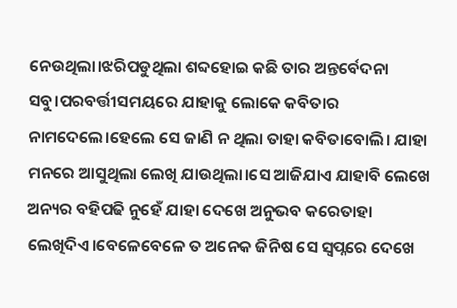ନେଉଥିଲା।ଝରିପଡୁଥିଲା ଶବ୍ଦହୋଇ କଛି ତାର ଅନ୍ତର୍ବେଦନା ସବୁ।ପରବର୍ତ୍ତୀସମୟରେ ଯାହାକୁ ଲୋକେ କବିତାର ନାମଦେଲେ।ହେଲେ ସେ ଜାଣି ନ ଥିଲା ତାହା କବିତାବୋଲି। ଯାହା ମନରେ ଆସୁଥିଲା ଲେଖି ଯାଉଥିଲା।ସେ ଆଜିଯାଏ ଯାହାବି ଲେଖେ ଅନ୍ୟର ବହିପଢି ନୁହେଁ ଯାହା ଦେଖେ ଅନୁଭବ କରେତାହା ଲେଖିଦିଏ।ବେଳେବେଳେ ତ ଅନେକ ଜିନିଷ ସେ ସ୍ବପ୍ନରେ ଦେଖେ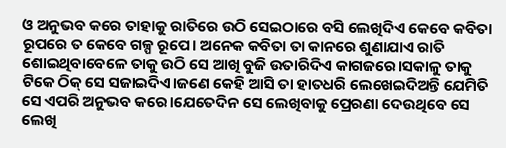ଓ ଅନୁଭବ କରେ ତାହାକୁ ରାତିରେ ଉଠି ସେଇଠାରେ ବସି ଲେଖିଦିଏ କେବେ କବିତା ରୂପରେ ତ କେବେ ଗଳ୍ପ ରୂପେ। ଅନେକ କବିତା ତା କାନରେ ଶୁଣାଯାଏ ରାତି ଶୋଇଥିବାବେଳେ ତାକୁ ଉଠି ସେ ଆଖି ବୁଜି ଉତାରିଦିଏ କାଗଜରେ।ସକାଳୁ ତାକୁ ଟିକେ ଠିକ୍ ସେ ସଜାଇଦିଏ।ଜଣେ କେହି ଆସି ତା ହାତଧରି ଲେଖେଇଦିଅନ୍ତି ଯେମିତି ସେ ଏପରି ଅନୁଭବ କରେ।ଯେତେଦିନ ସେ ଲେଖିବାକୁ ପ୍ରେରଣା ଦେଉଥିବେ ସେ ଲେଖି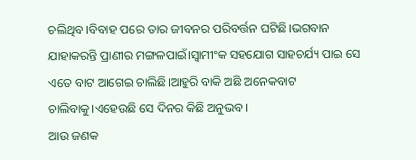ଚଲିଥିବ।ବିବାହ ପରେ ତାର ଜୀବନର ପରିବର୍ତ୍ତନ ଘଟିଛି।ଭଗବାନ ଯାହାକରନ୍ତି ପ୍ରାଣୀର ମଙ୍ଗଳପାଇଁ।ସ୍ୱାମୀଂକ ସହଯୋଗ ସାହଚର୍ଯ୍ୟ ପାଇ ସେ ଏତେ ବାଟ ଆଗେଇ ଚାଲିଛି।ଆହୁରି ବାକି ଅଛି ଅନେକବାଟ ଚାଲିବାକୁ।ଏହେଉଛି ସେ ଦିନର କିଛି ଅନୁଭବ।
ଆଉ ଜଣକ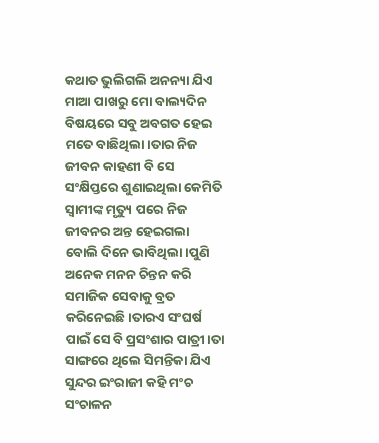କଥାତ ଭୁଲିଗଲି ଅନନ୍ୟା ଯିଏ ମାଆ ପାଖରୁ ମୋ ବାଲ୍ୟଦିନ ବିଷୟରେ ସବୁ ଅବଗତ ହେଇ ମତେ ବାଛିଥିଲା।ତାର ନିଜ ଜୀବନ କାହଣୀ ବି ସେ ସଂକ୍ଷିପ୍ତରେ ଶୁଣାଇଥିଲା କେମିତି ସ୍ବାମୀଙ୍କ ମୃତ୍ୟୁ ପରେ ନିଜ ଜୀବନର ଅନ୍ତ ହେଇଗଲା ବୋଲି ଦିନେ ଭାବିଥିଲା।ପୁଣି ଅନେକ ମନନ ଚିନ୍ତନ କରି ସମାଜିକ ସେବାକୁ ବ୍ରତ କରିନେଇଛି।ତାରଏ ସଂଘର୍ଷ ପାଇଁ ସେ ବି ପ୍ରସଂଶାର ପାତ୍ରୀ।ତା ସାଙ୍ଗରେ ଥିଲେ ସିମନ୍ତିକା ଯିଏ ସୁନ୍ଦର ଇଂରାଜୀ କହି ମଂଚ ସଂଚାଳନ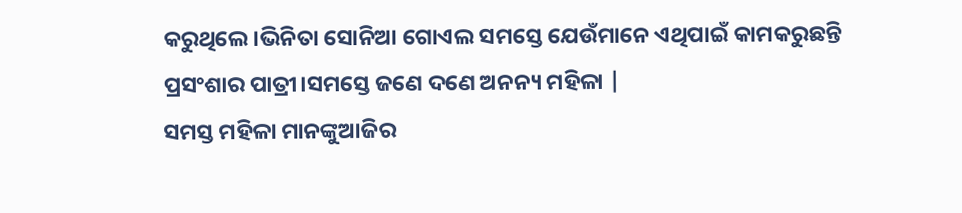କରୁଥିଲେ।ଭିନିତା ସୋନିଆ ଗୋଏଲ ସମସ୍ତେ ଯେଉଁମାନେ ଏଥିପାଇଁ କାମକରୁଛନ୍ତି ପ୍ରସଂଶାର ପାତ୍ରୀ।ସମସ୍ତେ ଜଣେ ଦଣେ ଅନନ୍ୟ ମହିଳା |
ସମସ୍ତ ମହିଳା ମାନଙ୍କୁଆଜିର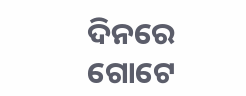ଦିନରେ ଗୋଟେ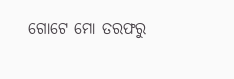ଗୋଟେ ମୋ ତରଫରୁ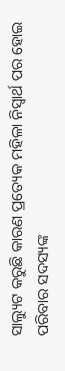ସାଲ୍ୟୁଟ କରୁଛି କାରଣ ପ୍ରତ୍ୟେକ ମହିଳା ନିସ୍ୱାର୍ଥ ପର ହୋଇ ପରିବାର ସଦସ୍ୟଙ୍କ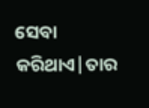ସେବା କରିଥାଏ|ତାର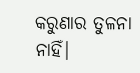କରୁଣାର ତୁଳନା ନାହିଁ|